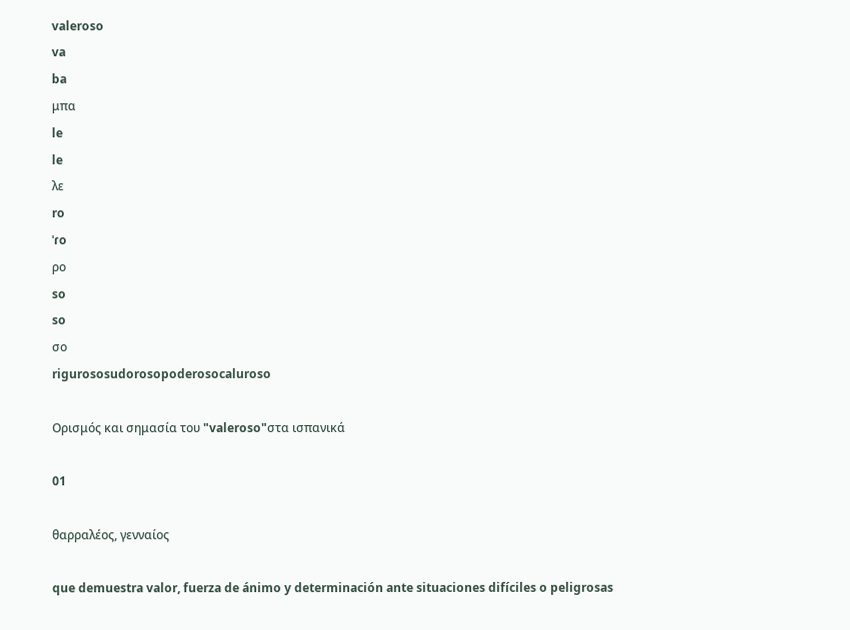valeroso
va
ba
μπα
le
le
λε
ro
ˈɾo
ρο
so
so
σο
rigurososudorosopoderosocaluroso

Ορισμός και σημασία του "valeroso"στα ισπανικά

01

θαρραλέος, γενναίος

que demuestra valor, fuerza de ánimo y determinación ante situaciones difíciles o peligrosas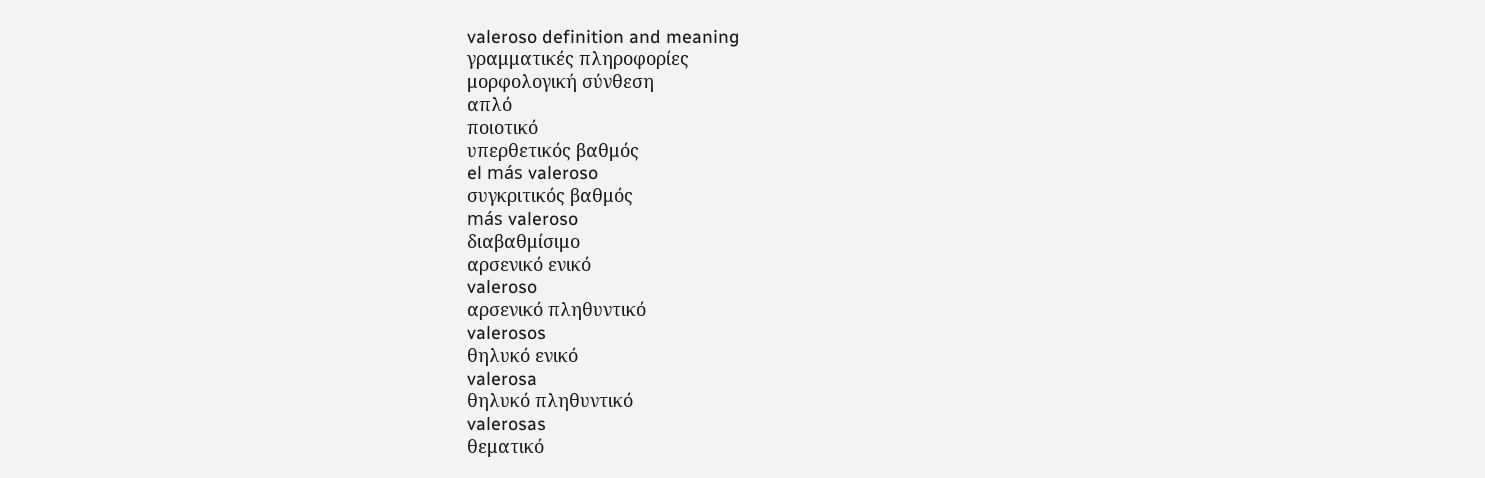valeroso definition and meaning
γραμματικές πληροφορίες
μορφολογική σύνθεση
απλό
ποιοτικό
υπερθετικός βαθμός
el más valeroso
συγκριτικός βαθμός
más valeroso
διαβαθμίσιμο
αρσενικό ενικό
valeroso
αρσενικό πληθυντικό
valerosos
θηλυκό ενικό
valerosa
θηλυκό πληθυντικό
valerosas
θεματικό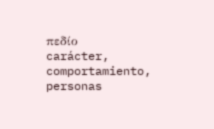πεδίο
carácter, comportamiento, personas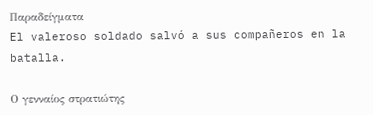Παραδείγματα
El valeroso soldado salvó a sus compañeros en la batalla.

Ο γενναίος στρατιώτης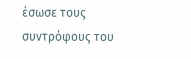έσωσε τους συντρόφους του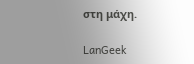στη μάχη.

LanGeek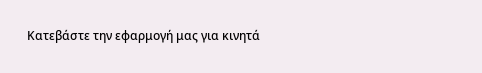Κατεβάστε την εφαρμογή μας για κινητά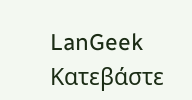LanGeek
Κατεβάστε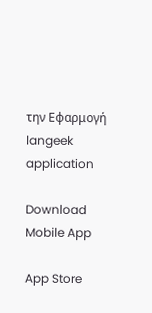την Εφαρμογή
langeek application

Download Mobile App

App Store